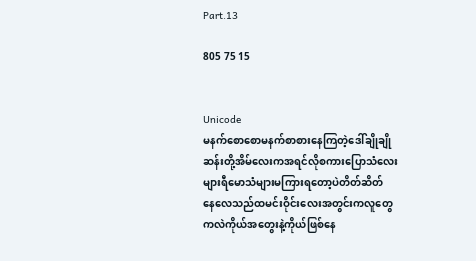Part.13

805 75 15


Unicode
မနက်စောစောမနက်စာစားနေကြတဲ့ဒေါ်ချိုချိုဆန်းတို့အိမ်လေးကအရင်လိုစကားပြောသံလေး
များရီမောသံများမကြားရတော့ပဲတိတ်ဆိတ်
နေလေသည်ထမင်းဝိုင်းလေးအတွင်းကလူတွေ
ကလဲကိုယ်အတွေးနဲ့ကိုယ်ဖြစ်နေ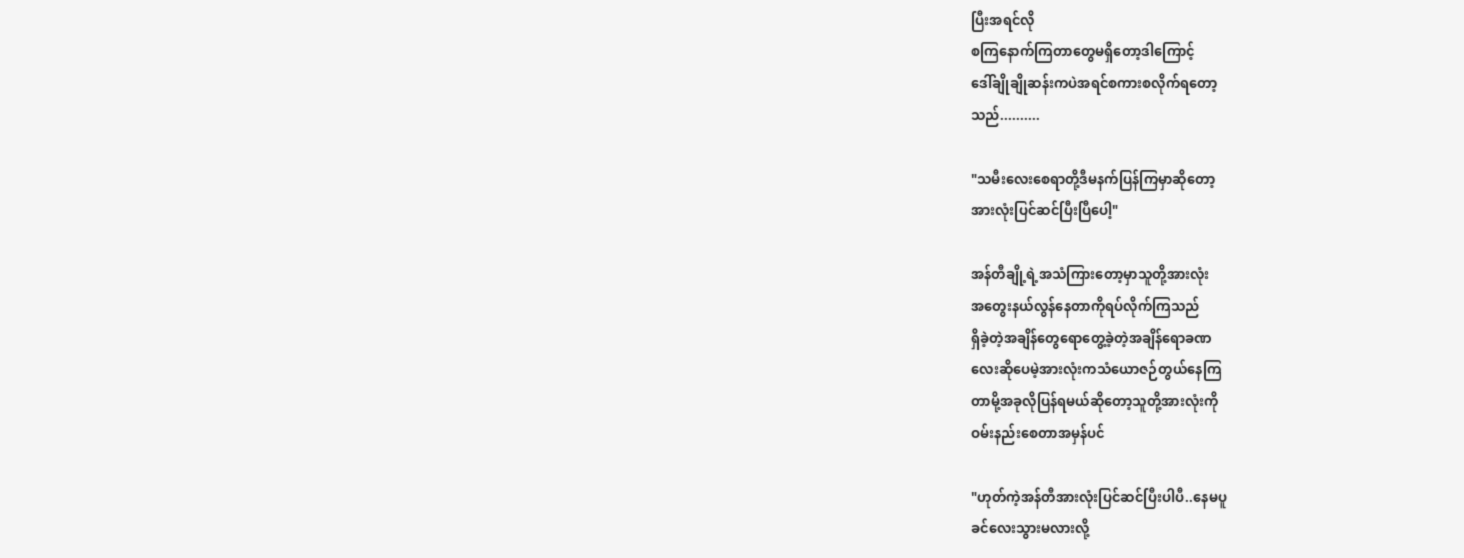ပြီးအရင်လို
စကြနောက်ကြတာတွေမရှိတော့ဒါကြောင့်
ဒေါ်ချိုချိုဆန်းကပဲအရင်စကားစလိုက်ရတော့
သည်..........

"သမီးလေးစေရာတို့ဒီမနက်ပြန်ကြမှာဆိုတော့
အားလုံးပြင်ဆင်ပြီးပြီပေါ့"

အန်တီချို့ရဲ့အသံကြားတော့မှာသူတို့အားလုံး
အတွေးနယ်လွန်နေတာကိုရပ်လိုက်ကြသည်
ရှိခဲ့တဲ့အချိန်တွေရောတွေ့ခဲ့တဲ့အချိန်ရောခဏ
လေးဆိုပေမဲ့အားလုံးကသံယောဇဉ်တွယ်နေကြ
တာမို့အခုလိုပြန်ရမယ်ဆိုတော့သူတို့အားလုံးကို
ဝမ်းနည်းစေတာအမှန်ပင်

"ဟုတ်ကဲ့အန်တီအားလုံးပြင်ဆင်ပြီးပါပီ..နေမပူ
ခင်လေးသွားမလားလို့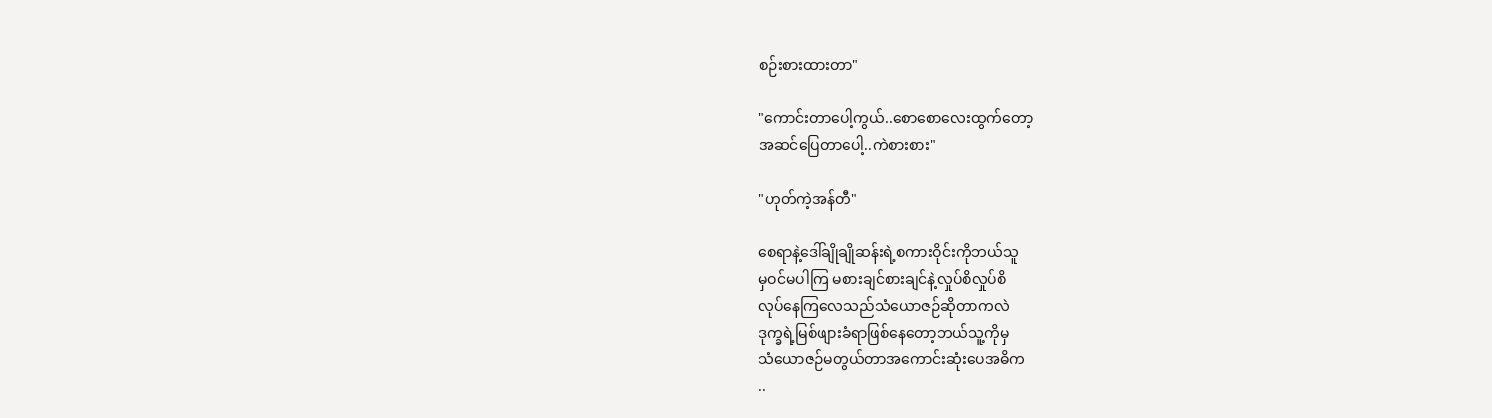စဉ်းစားထားတာ"

"ကောင်းတာပေါ့ကွယ်..စောစောလေးထွက်တော့
အဆင်ပြေတာပေါ့..ကဲစားစား"

"ဟုတ်ကဲ့အန်တီ"

စေရာနဲ့ဒေါ်ချိုချိုဆန်းရဲ့စကားဝိုင်းကိုဘယ်သူ
မှဝင်မပါကြ မစားချင်စားချင်နဲ့လှုပ်စိလှုပ်စိ
လုပ်နေကြလေသည်သံယောဇဉ်ဆိုတာကလဲ
ဒုက္ခရဲ့မြစ်ဖျားခံရာဖြစ်နေတော့ဘယ်သူ့ကိုမှ
သံယောဇဉ်မတွယ်တာအကောင်းဆုံးပေအဓိက
..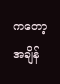ကတော့အချိန်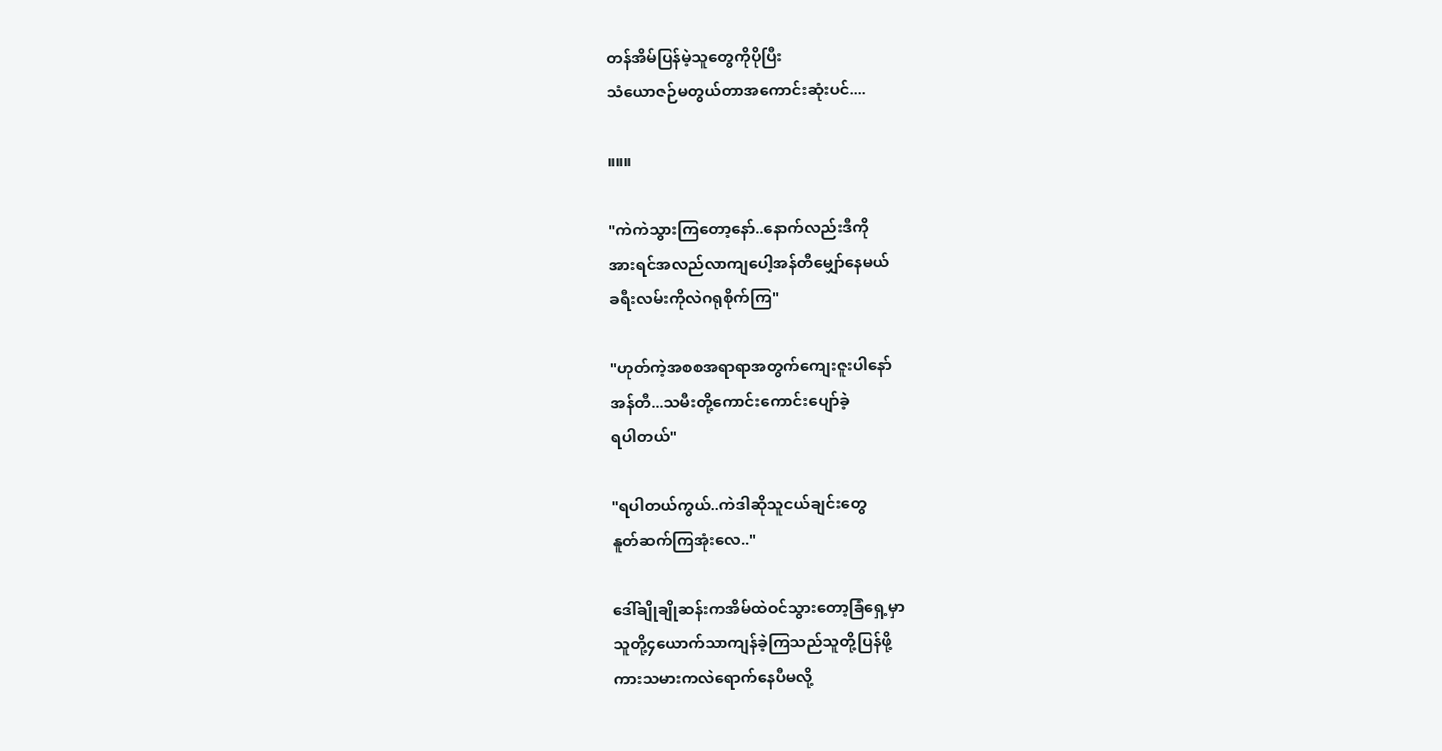တန်အိမ်ပြန်မဲ့သူတွေကိုပိုပြီး
သံယောဇဉ်မတွယ်တာအကောင်းဆုံးပင်....

။။။

"ကဲကဲသွားကြတော့နော်..နောက်လည်းဒီကို
အားရင်အလည်လာကျပေါ့အန်တီမျှော်နေမယ်
ခရီးလမ်းကိုလဲဂရုစိုက်ကြ"

"ဟုတ်ကဲ့အစစအရာရာအတွက်ကျေးဇူးပါနော်
အန်တီ...သမီးတို့ကောင်းကောင်းပျော်ခဲ့
ရပါတယ်"

"ရပါတယ်ကွယ်..ကဲဒါဆိုသူငယ်ချင်းတွေ
နူတ်ဆက်ကြအုံး‌လေ.."

ဒေါ်ချိုချိုဆန်းကအိမ်ထဲဝင်သွားတော့ခြံရှေ့မှာ
သူတို့၄ယောက်သာကျန်ခဲ့ကြသည်သူတို့ပြန်ဖို့
ကားသမားကလဲရောက်နေပီမလို့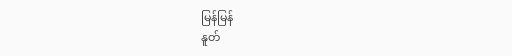မြန်မြန်
နူတ်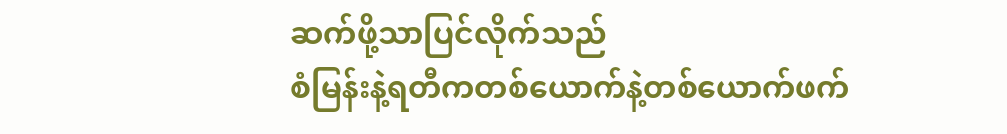ဆက်ဖို့သာပြင်လိုက်သည်
စံမြန်းနဲ့ရတီကတစ်ယောက်နဲ့တစ်ယောက်ဖက်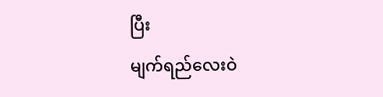ပြီး
မျက်ရည်လေးဝဲ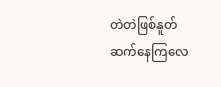တဲတဲဖြစ်နူတ်ဆက်နေကြလေ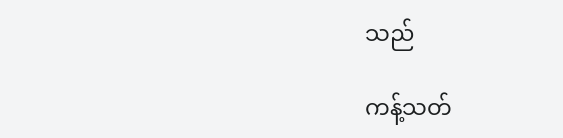သည်

ကန့်သတ်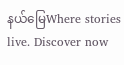နယ်မြေWhere stories live. Discover now